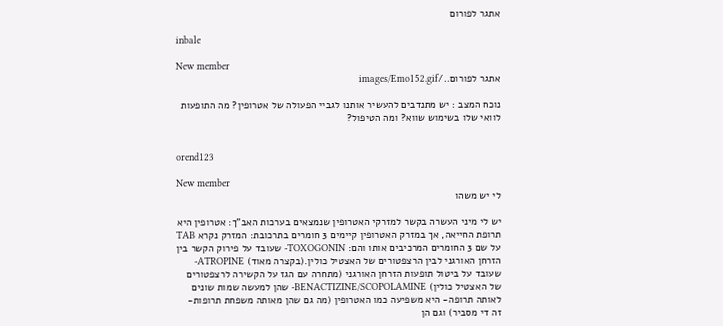אתגר לפורום

inbale

New member
אתגר לפורום../images/Emo152.gif

נוכח המצב : יש מתנדבים להעשיר אותנו לגביי הפעולה של אטרופין? מה התופעות לוואי שלו בשימוש שווא? ומה הטיפול?


orend123

New member
לי יש משהו

יש לי מיני העשרה בקשר למזרקי האטרופין שנמצאים בערכות האב"ך: אטרופין היא תרופת החייאה, אך במזרק האטרופין קיימים 3 חומרים בתרכובת: המזרק נקרא TAB על שם 3 החומרים המרכיבים אותו והם: TOXOGONIN- שעובד על פירוק הקשר בין הזרחן האורגני לבין הרצפטורים של האצטיל כולין.(בקצרה מאוד) ATROPINE- שעובד על ביטול תופעות הזרחן האורגני (מתחרה עם הגז על הקשירה לרצפטורים של האצטיל כולין) BENACTIZINE/SCOPOLAMINE- שהן למעשה שמות שונים לאותה תרופה- היא משפיעה כמו האטרופין (מה גם שהן מאותה משפחת תרופות- זה די מסביר) וגם הן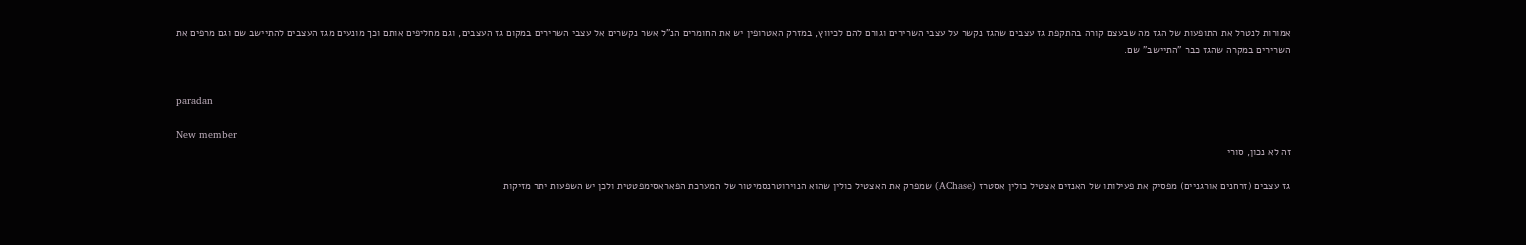אמורות לנטרל את התופעות של הגז מה שבעצם קורה בהתקפת גז עצבים שהגז נקשר על עצבי השרירים וגורם להם לכיווץ, במזרק האטרופין יש את החומרים הנ"ל אשר נקשרים אל עצבי השרירים במקום גז העצבים, וגם מחליפים אותם וכך מונעים מגז העצבים להתיישב שם וגם מרפים את השרירים במקרה שהגז כבר "התיישב" שם.


paradan

New member
זה לא נכון, סורי

גז עצבים (זרחנים אורגניים) מפסיק את פעילותו של האנזים אצטיל כולין אסטרז (AChase) שמפרק את האצטיל כולין שהוא הנוירוטרנסמיטור של המערכת הפאראסימפטטית ולכן יש השפעות יתר מזיקות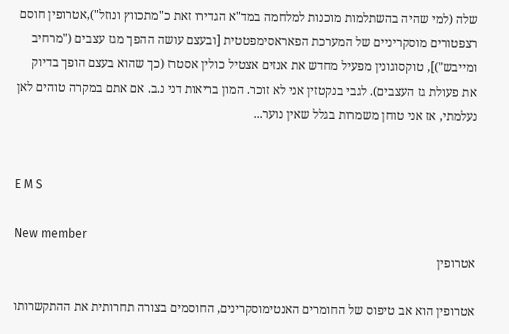שלה (למי שהיה בהשתלמות מוכנות למלחמה במד"א הגדירו זאת כ"מתכווץ ונוזל"),אטרופין חוסם רצפטורים מוסקריניים של המערכת הפאראסימפטטית [ובעצם עושה ההפך מגז עצבים ("מרחיב ומייבש")], טוקסוגונין מפעיל מחדש את אנזים אצטיל כולין אסטרז (כך שהוא בעצם הופך בדיוק את פעולת גז העצבים). לגבי בנקטזין אני לא זוכר. המון בריאות דני נ.ב. אם אתם במקרה טוהים לאן נעלמתי, אז אני טוחן משמרות בגלל שאין נוער...


E M S

New member
אטרופין

אטרופין הוא אב טיפוס של החומרים האנטימוסקרינים, החוסמים בצורה תחרותית את ההתקשרותו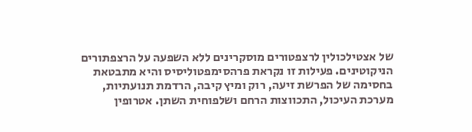של אצטילכולין לרצפטורים מוסקרינים ללא השפעה על הרצפתורים הניקוטינים. פעילות זו נקראת פרהסימפטוליסיס והיא מתבטאת בחסימה של הפרשת זיעה, רוק ומיץ קיבה, הרדמת תנועתיות, מערכת העיכול, התכווצות הרחם ושלפוחית השתן. אטרופין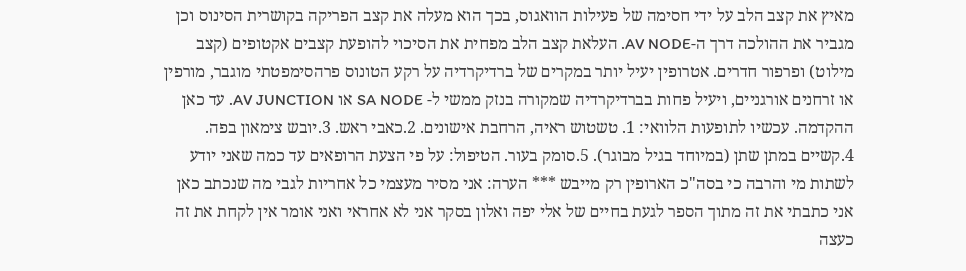מאיץ את קצב הלב על ידי חסימה של פעילות הוואגוס, בכך הוא מעלה את קצב הפריקה בקושרית הסינוס וכן מגביר את ההולכה דרך ה-AV NODE. העלאת קצב הלב מפחית את הסיכוי להופעת קצבים אקטופים (קצב מילוט) ופרפור חדרים. אטרופין יעיל יותר במקרים של ברדיקרדיה על רקע הטונוס פרהסימפטתי מוגבר, מורפין או זרחנים אורגניים, ויעיל פחות בברדיקרדיה שמקורה בנזק ממשי ל- SA NODE או AV JUNCTION. עד כאן ההקדמה. עכשיו לתופעות הלוואי: 1. טשטוש ראיה, הרחבת אישונים. 2.כאבי ראש. 3.יובש צימאון בפה. 4.קשיים במתן שתן (במיוחד בגיל מבוגר). 5.סומק בעור. הטיפול: על פי הצעת הרופאים עד כמה שאני יודע לשתות מי והרבה כי בסה"כ הארופין רק מייבש *** הערה: אני מסיר מעצמי כל אחריות לגבי מה שנכתב כאן אני כתבתי את זה מתוך הספר לגעת בחיים של אלי יפה ואלון בסקר אני לא אחראי ואני אומר אין לקחת את זה כעצה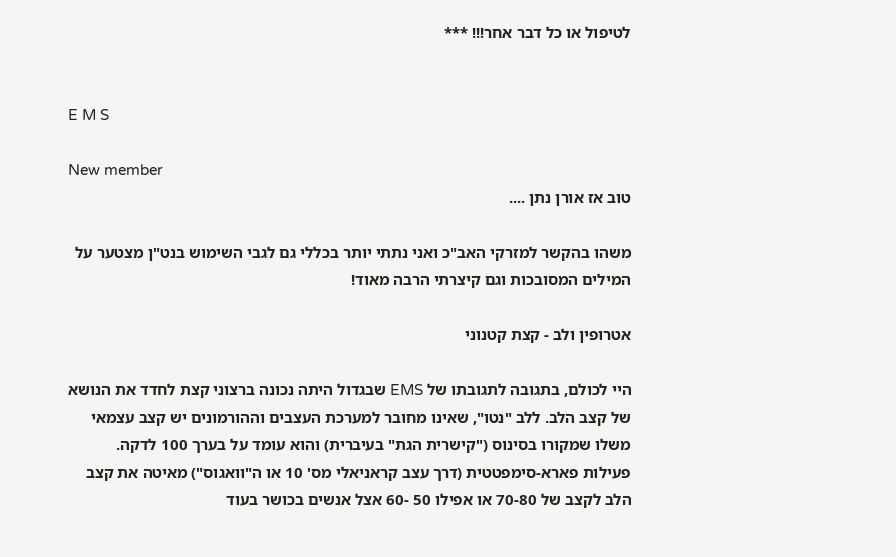לטיפול או כל דבר אחר!!! ***


E M S

New member
טוב אז אורן נתן ....

משהו בהקשר למזרקי האב"כ ואני נתתי יותר בכללי גם לגבי השימוש בנט"ן מצטער על המילים המסובכות וגם קיצרתי הרבה מאוד!

אטרופין ולב - קצת קטנוני

היי לכולם, בתגובה לתגובתו של EMS שבגדול היתה נכונה ברצוני קצת לחדד את הנושא של קצב הלב. ללב "נטו", שאינו מחובר למערכת העצבים וההורמונים יש קצב עצמאי משלו שמקורו בסינוס ("קישרית הגת" בעיברית) והוא עומד על בערך 100 לדקה. פעילות פארא-סימפטטית (דרך עצב קראניאלי מס' 10 או ה"וואגוס") מאיטה את קצב הלב לקצב של 70-80 או אפילו 50 -60 אצל אנשים בכושר בעוד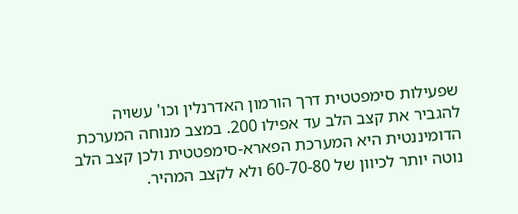שפעילות סימפטטית דרך הורמון האדרנלין וכו' עשויה להגביר את קצב הלב עד אפילו 200. במצב מנוחה המערכת הדומיננטית היא המערכת הפארא-סימפטטית ולכן קצב הלב נוטה יותר לכיוון של 60-70-80 ולא לקצב המהיר.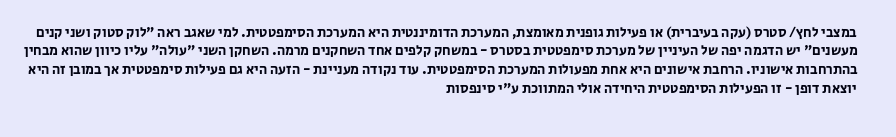במצבי לחץ/ סטרס (עקה בעיברית) או פעילות גופנית מאומצת, המערכת הדומיננטית היא המערכת הסימפטטית. למי שאגב ראה "לוק סטוק ושני קנים מעשנים" יש הדגמה יפה של העיניין של מערכת סימפטטית בסטרס - במשחק קלפים אחד השחקנים מרמה. השחקן השני "עולה" עליו כיוון שהוא מבחין בהתרחבות אישוניו. הרחבת אישונים היא אחת מפעולות המערכת הסימפטטית. עוד נקודה מעניינת - הזעה היא גם פעילות סימפטטית אך במובן זה היא יוצאת דופן - זו הפעילות הסימפטטית היחידה אולי המתווכת ע"י סינפסות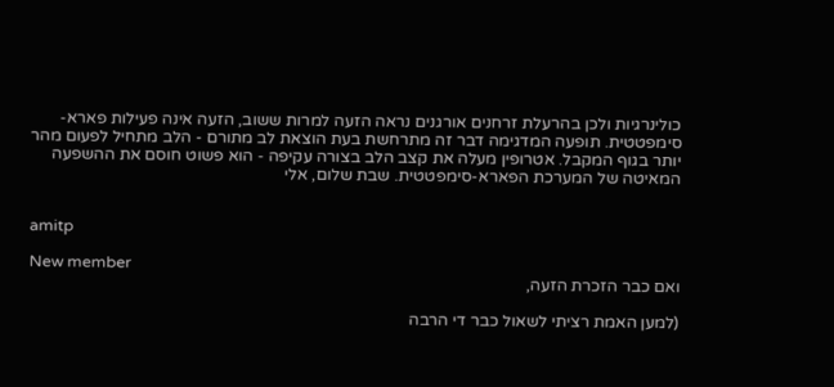כולינרגיות ולכן בהרעלת זרחנים אורגנים נראה הזעה למרות ששוב, הזעה אינה פעילות פארא-סימפטטית. תופעה המדגימה דבר זה מתרחשת בעת הוצאת לב מתורם - הלב מתחיל לפעום מהר יותר בגוף המקבל. אטרופין מעלה את קצב הלב בצורה עקיפה - הוא פשוט חוסם את ההשפעה המאיטה של המערכת הפארא-סימפטטית. שבת שלום, אלי


amitp

New member
ואם כבר הזכרת הזעה,

(למען האמת רציתי לשאול כבר די הרבה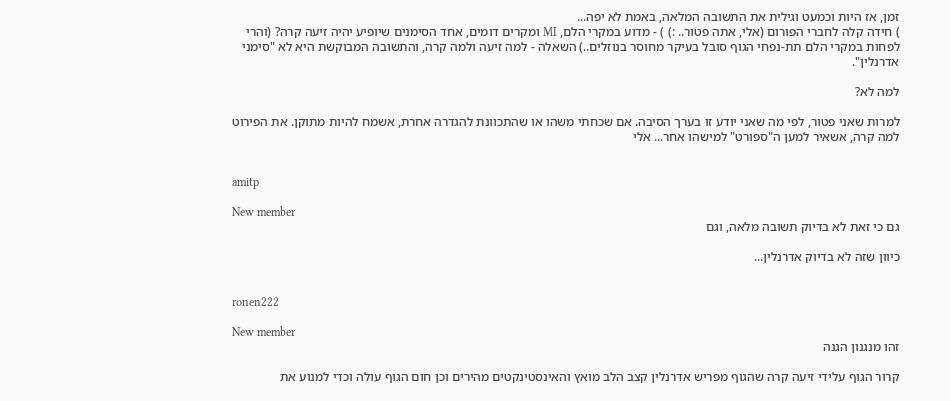זמן, אז היות וכמעט וגילית את התשובה המלאה, באמת לא יפה...
) חידה קלה לחברי הפורום (אלי, אתה פטור.. :) ) - מדוע במקרי הלם, MI ומקרים דומים, אחד הסימנים שיופיע יהיה זיעה קרה? (והרי לפחות במקרי הלם תת-נפחי הגוף סובל בעיקר מחוסר בנוזלים..) השאלה - למה זיעה ולמה קרה, והתשובה המבוקשת היא לא "סימני אדרנלין".

למה לא?

למרות שאני פטור, לפי מה שאני יודע זו בערך הסיבה. אם שכחתי משהו או שהתכוונת להגדרה אחרת, אשמח להיות מתוקן. את הפירוט למה קרה, אשאיר למען ה"ספורט" למישהו אחר... אלי


amitp

New member
גם כי זאת לא בדיוק תשובה מלאה, וגם

כיוון שזה לא בדיוק אדרנלין...


ronen222

New member
זהו מנגנון הגנה

קרור הגוף עלידי זיעה קרה שהגוף מפריש אדרנלין קצב הלב מואץ והאינסטינקטים מהירים וכן חום הגוף עולה וכדי למנוע את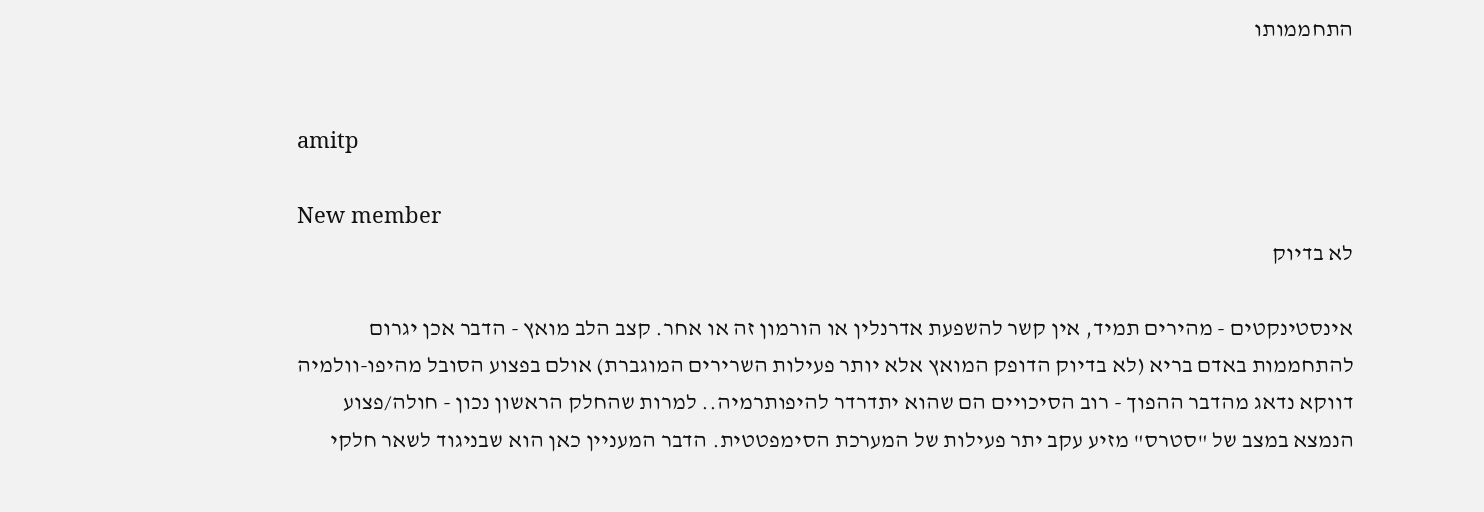התחממותו


amitp

New member
לא בדיוק

אינסטינקטים - מהירים תמיד, אין קשר להשפעת אדרנלין או הורמון זה או אחר. קצב הלב מואץ - הדבר אכן יגרום להתחממות באדם בריא (לא בדיוק הדופק המואץ אלא יותר פעילות השרירים המוגברת) אולם בפצוע הסובל מהיפו-וולמיה דווקא נדאג מהדבר ההפוך - רוב הסיכויים הם שהוא יתדרדר להיפותרמיה.. למרות שהחלק הראשון נכון - חולה/פצוע הנמצא במצב של "סטרס" מזיע עקב יתר פעילות של המערכת הסימפטטית. הדבר המעניין כאן הוא שבניגוד לשאר חלקי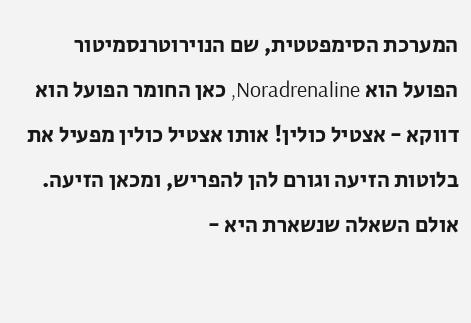המערכת הסימפטטית, שם הנוירוטרנסמיטור הפועל הוא Noradrenaline, כאן החומר הפועל הוא דווקא - אצטיל כולין! אותו אצטיל כולין מפעיל את בלוטות הזיעה וגורם להן להפריש, ומכאן הזיעה. אולם השאלה שנשארת היא -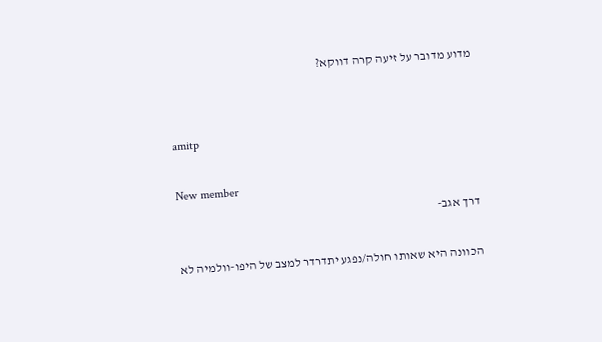מדוע מדובר על זיעה קרה דווקא?


amitp

New member
דרך אגב-

הכוונה היא שאותו חולה/נפגע יתדרדר למצב של היפו-וולמיה לא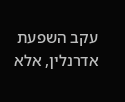עקב השפעת אדרנלין, אלא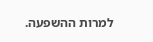למרות ההשפעה.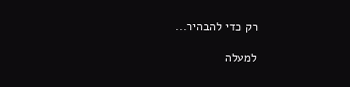רק כדי להבהיר...

למעלה